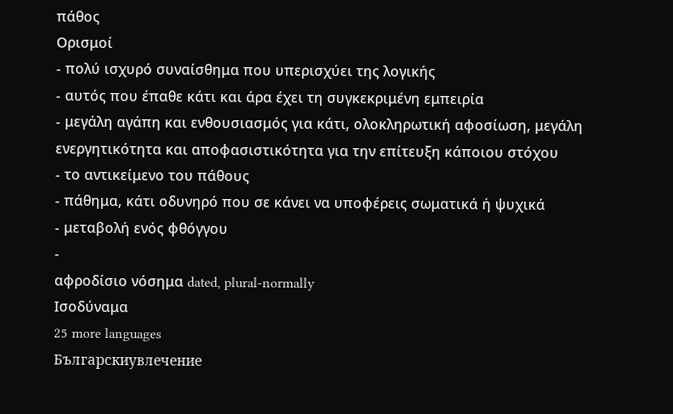πάθος
Ορισμοί
- πολύ ισχυρό συναίσθημα που υπερισχύει της λογικής
- αυτός που έπαθε κάτι και άρα έχει τη συγκεκριμένη εμπειρία
- μεγάλη αγάπη και ενθουσιασμός για κάτι, ολοκληρωτική αφοσίωση, μεγάλη ενεργητικότητα και αποφασιστικότητα για την επίτευξη κάποιου στόχου
- το αντικείμενο του πάθους
- πάθημα, κάτι οδυνηρό που σε κάνει να υποφέρεις σωματικά ή ψυχικά
- μεταβολή ενός φθόγγου
-
αφροδίσιο νόσημα dated, plural-normally
Ισοδύναμα
25 more languages
Българскиувлечение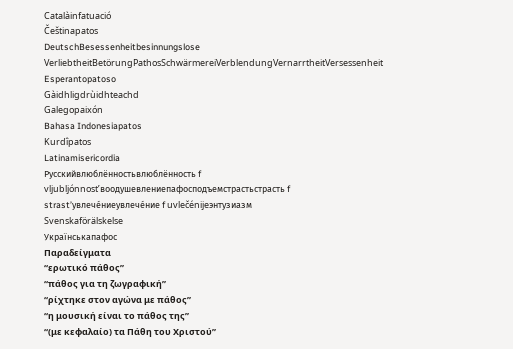Catalàinfatuació
Češtinapatos
DeutschBesessenheitbesinnungslose VerliebtheitBetörungPathosSchwärmereiVerblendungVernarrtheitVersessenheit
Esperantopatoso
Gàidhligdrùidhteachd
Galegopaixón
Bahasa Indonesiapatos
Kurdîpatos
Latinamisericordia
Русскийвлюблённостьвлюблённость f vljubljónnost’воодушевлениепафосподъемстрастьстрасть f strast’увлече́ниеувлече́ние f uvlečénijeэнтузиазм
Svenskaförälskelse
Українськапафос
Παραδείγματα
“ερωτικό πάθος”
“πάθος για τη ζωγραφική”
“ρίχτηκε στον αγώνα με πάθος”
“η μουσική είναι το πάθος της”
“(με κεφαλαίο) τα Πάθη του Χριστού”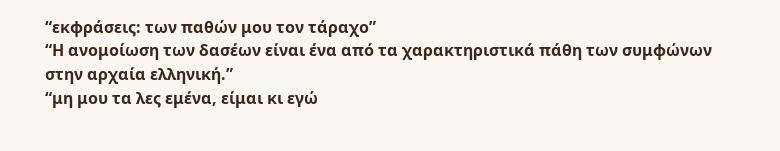“εκφράσεις: των παθών μου τον τάραχο”
“Η ανομοίωση των δασέων είναι ένα από τα χαρακτηριστικά πάθη των συμφώνων στην αρχαία ελληνική.”
“μη μου τα λες εμένα, είμαι κι εγώ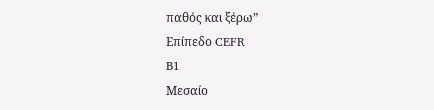παθός και ξέρω”
Επίπεδο CEFR
B1
Μεσαίο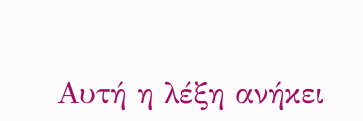Αυτή η λέξη ανήκει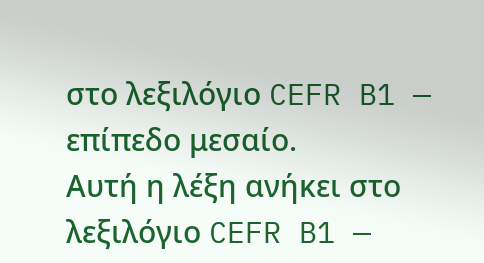στο λεξιλόγιο CEFR B1 — επίπεδο μεσαίο.
Αυτή η λέξη ανήκει στο λεξιλόγιο CEFR B1 —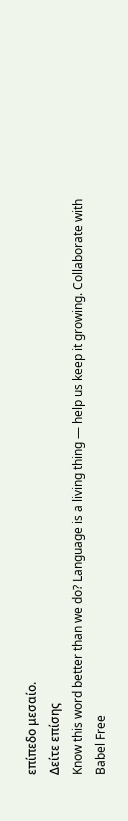επίπεδο μεσαίο.
Δείτε επίσης
Know this word better than we do? Language is a living thing — help us keep it growing. Collaborate with Babel Free